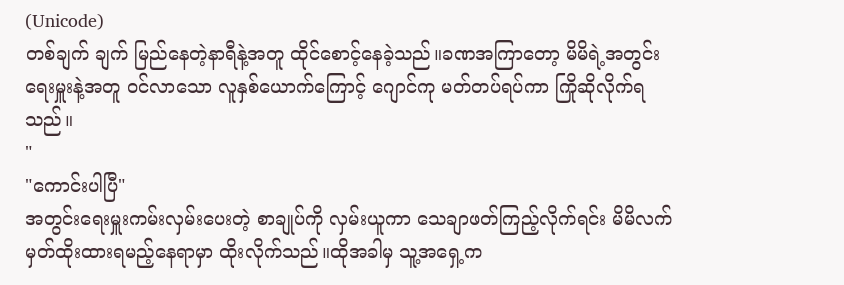(Unicode)
တစ်ချက် ချက် မြည်နေတဲ့နာရီနဲ့အတူ ထိုင်စောင့်နေခဲ့သည်။ခဏအကြာတော့ မိမိရဲ့အတွင်းရေးမှူးနဲ့အတူ ဝင်လာသော လူနှစ်ယောက်ကြောင့် ဂျောင်ကု မတ်တပ်ရပ်ကာ ကြိုဆိုလိုက်ရသည်။
"
"ကောင်းပါပြီ"
အတွင်းရေးမှူးကမ်းလှမ်းပေးတဲ့ စာချုပ်ကို လှမ်းယူကာ သေချာဖတ်ကြည့်လိုက်ရင်း မိမိလက်မှတ်ထိုးထားရမည့်နေရာမှာ ထိုးလိုက်သည်။ထိုအခါမှ သူ့အရှေ့က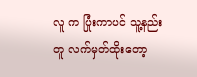လူ က ပြုံးကာပင် သူ့နည်းတူ လက်မှတ်ထိုးတော့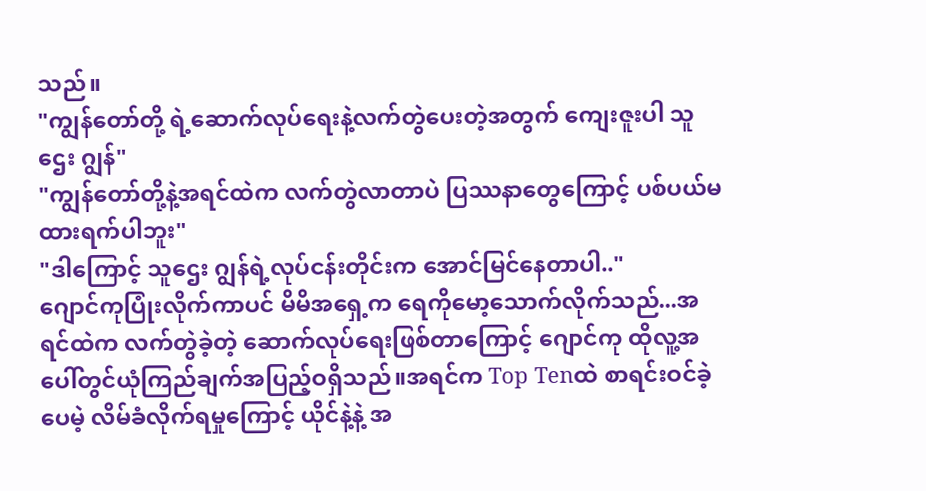သည်။
"ကျွန်တော်တို့ ရဲ့ဆောက်လုပ်ရေးနဲ့လက်တွဲပေးတဲ့အတွက် ကျေးဇူးပါ သူဌေး ဂျွန်"
"ကျွန်တော်တို့နဲ့အရင်ထဲက လက်တွဲလာတာပဲ ပြဿနာတွေကြောင့် ပစ်ပယ်မထားရက်ပါဘူး"
"ဒါကြောင့် သူဌေး ဂျွန်ရဲ့လုပ်ငန်းတိုင်းက အောင်မြင်နေတာပါ.."
ဂျောင်ကုပြုံးလိုက်ကာပင် မိမိအရှေ့က ရေကိုမော့သောက်လိုက်သည်...အရင်ထဲက လက်တွဲခဲ့တဲ့ ဆောက်လုပ်ရေးဖြစ်တာကြောင့် ဂျောင်ကု ထိုလူ့အပေါ်တွင်ယုံကြည်ချက်အပြည့်ဝရှိသည်။အရင်က Top Tenထဲ စာရင်းဝင်ခဲ့ပေမဲ့ လိမ်ခံလိုက်ရမှုကြောင့် ယိုင်နဲ့နဲ့ အ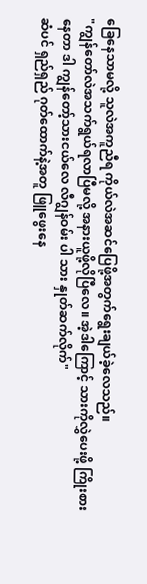ခြေနေသာမလို့ သူလဲအကူညီရ ကိုယ်လဲအဆင်ပြေဖို့အတွက်ရွေးချယ်ခဲ့လေသည်။
"ကျွန်တော်လဲအသက်ရွယ်ရလာပြီမလို့ အနားယူဖို့လိုပြီလေ။ အဲ့ဒါကြောင့် သားကိုလွှဲပေးဖို့ ကြိုးစားနေတာ ဒါ ကျွန်တော့်သားငယ်လေ လီဂျွန်ဝမ်း ပါ သား နှုတ်ဆက်လိုက်"
ဆံပင် ရှည်ရှည် ဂုတ်ထောက်နဲ့အတူ ဖြူဖွေးနေ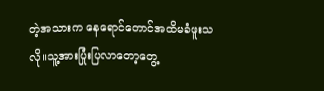တဲ့အသားက နေရောင်တောင်အထိမခံဖူးသလို။သူ့အားပြုံးပြလာတော့တွေ့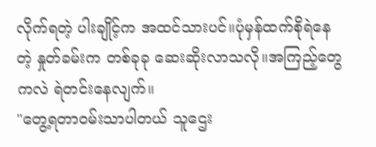လိုက်ရတဲ့ ပါးချိုင့်က အထင်သားပင်။ပုံမှန်ထက်စိုရဲနေတဲ့ နှုတ်ခမ်းက တစ်ခုခု ဆေးဆိုးလာသလို။အကြည့်တွေကလဲ ရဲတင်းနေလျက်။
"တွေ့ရတာဝမ်းသာပါတယ် သူဌေး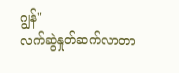ဂျွန်"
လက်ဆွဲနှုတ်ဆက်လာတာ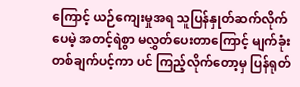ကြောင့် ယဉ်ကျေးမှုအရ သူပြန်နှုတ်ဆက်လိုက်ပေမဲ့ အတင့်ရဲစွာ မလွှတ်ပေးတာကြောင့် မျက်ခုံးတစ်ချက်ပင့်ကာ ပင် ကြည့်လိုက်တော့မှ ပြန်ရုတ်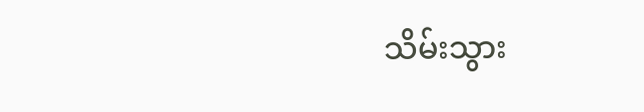သိမ်းသွား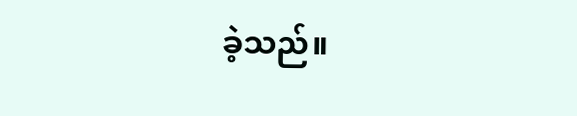ခဲ့သည်။